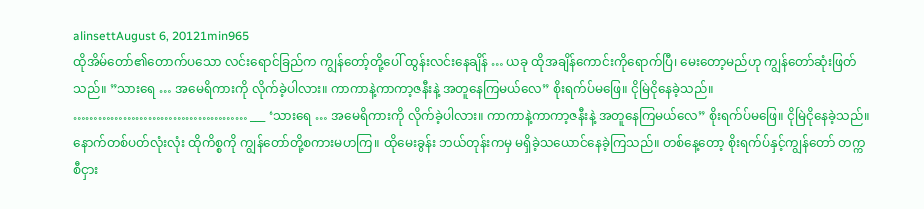alinsettAugust 6, 20121min965
ထိုအိမ်တော်၏တောက်ပသော လင်းရောင်ခြည်က ကျွန်တော့်တို့ပေါ် ထွန်းလင်းနေချိန် … ယခု ထိုအချိန်ကောင်းကိုရောက်ပြီ၊ မေးတော့မည်ဟု ကျွန်တော်ဆုံးဖြတ်သည်။ ”သားရေ … အမေရိကားကို လိုက်ခဲ့ပါလား။ ကာကာနဲ့ကာကာ့ဇနီးနဲ့ အတူနေကြမယ်လေ” စိုးရက်ပ်မဖြေ။ ငိုမြဲငိုနေခဲ့သည်။ …………………………………… ___ ‘သားရေ … အမေရိကားကို လိုက်ခဲ့ပါလား။ ကာကာနဲ့ကာကာ့ဇနီးနဲ့ အတူနေကြမယ်လေ” စိုးရက်ပ်မဖြေ။ ငိုမြဲငိုနေခဲ့သည်။ နောက်တစ်ပတ်လုံးလုံး ထိုကိစ္စကို ကျွန်တော်တို့စကားမဟကြ။ ထိုမေးခွန်း ဘယ်တုန်းကမှ မရှိခဲ့သယောင်နေခဲ့ကြသည်။ တစ်နေ့တော့ စိုးရက်ပ်နှင့်ကျွန်တော် တက္ကစီငှား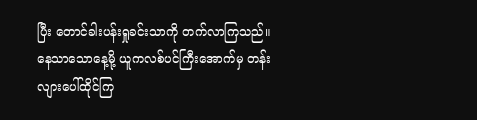ပြီး တောင်ခါးပန်းရှုခင်းသာကို တက်လာကြသည်။ နေသာသောနေ့မို့ ယူကလစ်ပင်ကြီးအောက်မှ တန်းလျားပေါ်ထိုင်ကြ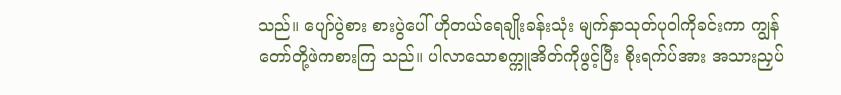သည်။ ပျော်ပွဲစား စားပွဲပေါ် ဟိုတယ်ရေချိုးခန်းသုံး မျက်နှာသုတ်ပုဝါကိုခင်းကာ ကျွန်တော်တို့ဖဲကစားကြ သည်။ ပါလာသောစက္ကူအိတ်ကိုဖွင့်ပြီး စိုးရက်ပ်အား အသားညှပ်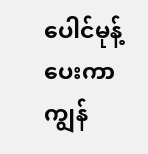ပေါင်မုန့်ပေးကာ ကျွန်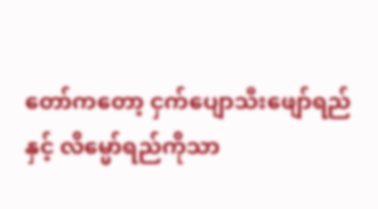တော်ကတော့ ငှက်ပျောသီးဖျော်ရည်နှင့် လိမ္မော်ရည်ကိုသာ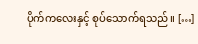ပိုက်ကလေးနှင့် စုပ်သောက်ရသည်။ […]